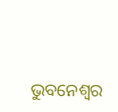ଭୁବନେଶ୍ୱର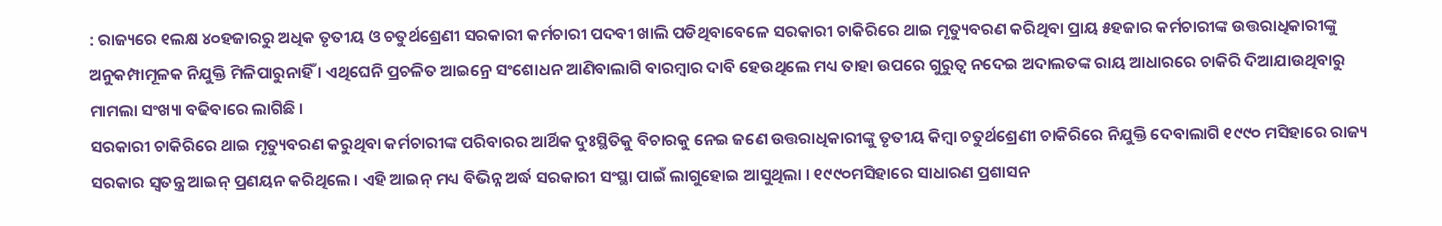: ରାଜ୍ୟରେ ୧ଲକ୍ଷ ୪୦ହଜାରରୁ ଅଧିକ ତୃତୀୟ ଓ ଚତୁର୍ଥଶ୍ରେଣୀ ସରକାରୀ କର୍ମଚାରୀ ପଦବୀ ଖାଲି ପଡିଥିବାବେଳେ ସରକାରୀ ଚାକିରିରେ ଥାଇ ମୃତ୍ୟୁବରଣ କରିଥିବା ପ୍ରାୟ ୫ହଜାର କର୍ମଚାରୀଙ୍କ ଉତ୍ତରାଧିକାରୀଙ୍କୁ ଅନୁକମ୍ପାମୂଳକ ନିଯୁକ୍ତି ମିଳିପାରୁନାହିଁ । ଏଥିଘେନି ପ୍ରଚଳିତ ଆଇନ୍ରେ ସଂଶୋଧନ ଆଣିବାଲାଗି ବାରମ୍ବାର ଦାବି ହେଉଥିଲେ ମଧ୍ୟ ତାହା ଉପରେ ଗୁରୁତ୍ୱ ନଦେଇ ଅଦାଲତଙ୍କ ରାୟ ଆଧାରରେ ଚାକିରି ଦିଆଯାଉଥିବାରୁ ମାମଲା ସଂଖ୍ୟା ବଢିବାରେ ଲାଗିଛି ।
ସରକାରୀ ଚାକିରିରେ ଥାଇ ମୃତ୍ୟୁବରଣ କରୁଥିବା କର୍ମଚାରୀଙ୍କ ପରିବାରର ଆର୍ଥିକ ଦୁଃସ୍ଥିତିକୁ ବିଚାରକୁ ନେଇ ଜଣେ ଉତ୍ତରାଧିକାରୀଙ୍କୁ ତୃତୀୟ କିମ୍ବା ଚତୁର୍ଥଶ୍ରେଣୀ ଚାକିରିରେ ନିଯୁକ୍ତି ଦେବାଲାଗି ୧୯୯୦ ମସିହାରେ ରାଜ୍ୟ ସରକାର ସ୍ୱତନ୍ତ୍ର ଆଇନ୍ ପ୍ରଣୟନ କରିଥିଲେ । ଏହି ଆଇନ୍ ମଧ୍ୟ ବିଭିନ୍ନ ଅର୍ଦ୍ଧ ସରକାରୀ ସଂସ୍ଥା ପାଇଁ ଲାଗୁହୋଇ ଆସୁଥିଲା । ୧୯୯୦ମସିହାରେ ସାଧାରଣ ପ୍ରଶାସନ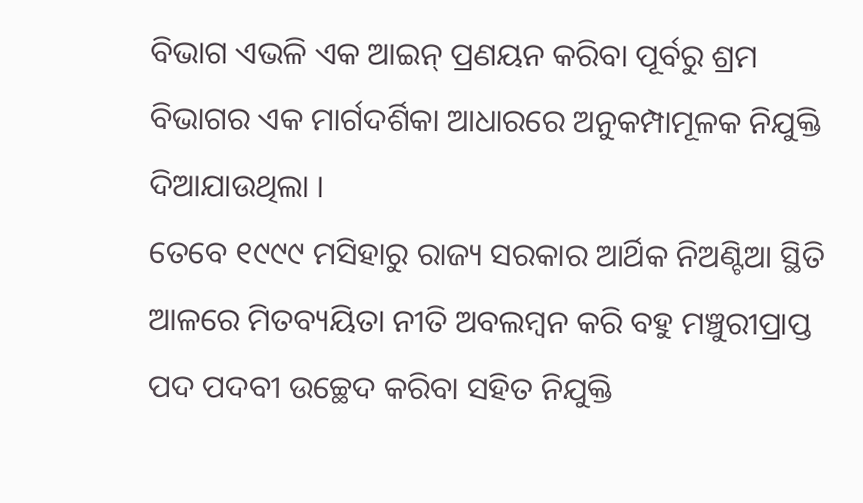ବିଭାଗ ଏଭଳି ଏକ ଆଇନ୍ ପ୍ରଣୟନ କରିବା ପୂର୍ବରୁ ଶ୍ରମ ବିଭାଗର ଏକ ମାର୍ଗଦର୍ଶିକା ଆଧାରରେ ଅନୁକମ୍ପାମୂଳକ ନିଯୁକ୍ତି ଦିଆଯାଉଥିଲା ।
ତେବେ ୧୯୯୯ ମସିହାରୁ ରାଜ୍ୟ ସରକାର ଆର୍ଥିକ ନିଅଣ୍ଟିଆ ସ୍ଥିତି ଆଳରେ ମିତବ୍ୟୟିତା ନୀତି ଅବଲମ୍ବନ କରି ବହୁ ମଞ୍ଚୁରୀପ୍ରାପ୍ତ ପଦ ପଦବୀ ଉଚ୍ଛେଦ କରିବା ସହିତ ନିଯୁକ୍ତି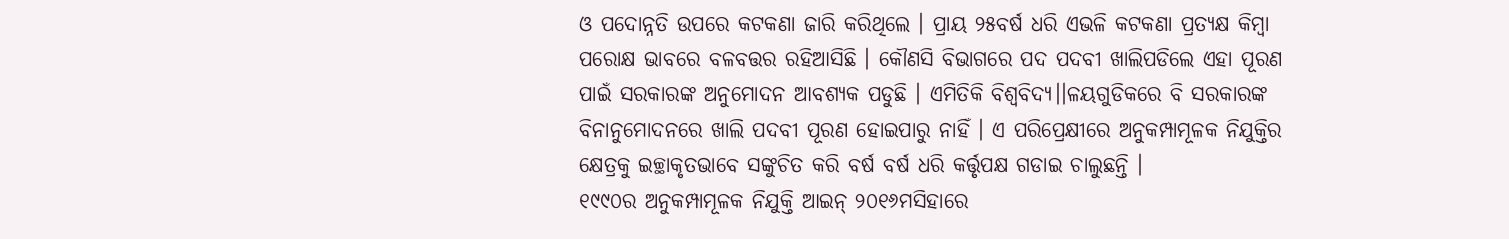ଓ ପଦୋନ୍ନତି ଉପରେ କଟକଣା ଜାରି କରିଥିଲେ । ପ୍ରାୟ ୨୫ବର୍ଷ ଧରି ଏଭଳି କଟକଣା ପ୍ରତ୍ୟକ୍ଷ କିମ୍ବା ପରୋକ୍ଷ ଭାବରେ ବଳବତ୍ତର ରହିଆସିଛି । କୌଣସି ବିଭାଗରେ ପଦ ପଦବୀ ଖାଲିପଡିଲେ ଏହା ପୂରଣ ପାଇଁ ସରକାରଙ୍କ ଅନୁମୋଦନ ଆବଶ୍ୟକ ପଡୁଛି । ଏମିତିକି ବିଶ୍ୱବିଦ୍ୟ।।ଳୟଗୁଡିକରେ ବି ସରକାରଙ୍କ ବିନାନୁମୋଦନରେ ଖାଲି ପଦବୀ ପୂରଣ ହୋଇପାରୁ ନାହିଁ । ଏ ପରିପ୍ରେକ୍ଷୀରେ ଅନୁକମ୍ପାମୂଳକ ନିଯୁକ୍ତିର କ୍ଷେତ୍ରକୁ ଇଚ୍ଛାକୃତଭାବେ ସଙ୍କୁଚିତ କରି ବର୍ଷ ବର୍ଷ ଧରି କର୍ତ୍ତୃପକ୍ଷ ଗଡାଇ ଚାଲୁଛନ୍ତି ।
୧୯୯୦ର ଅନୁକମ୍ପାମୂଳକ ନିଯୁକ୍ତି ଆଇନ୍ ୨୦୧୬ମସିହାରେ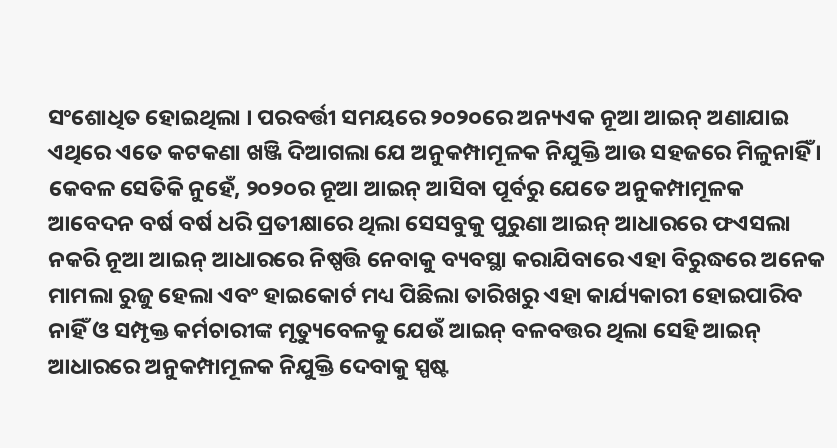ସଂଶୋଧିତ ହୋଇଥିଲା । ପରବର୍ତ୍ତୀ ସମୟରେ ୨୦୨୦ରେ ଅନ୍ୟଏକ ନୂଆ ଆଇନ୍ ଅଣାଯାଇ ଏଥିରେ ଏତେ କଟକଣା ଖଞ୍ଜି ଦିଆଗଲା ଯେ ଅନୁକମ୍ପାମୂଳକ ନିଯୁକ୍ତି ଆଉ ସହଜରେ ମିଳୁନାହିଁ । କେବଳ ସେତିକି ନୁହେଁ, ୨୦୨୦ର ନୂଆ ଆଇନ୍ ଆସିବା ପୂର୍ବରୁ ଯେତେ ଅନୁକମ୍ପାମୂଳକ ଆବେଦନ ବର୍ଷ ବର୍ଷ ଧରି ପ୍ରତୀକ୍ଷାରେ ଥିଲା ସେସବୁକୁ ପୁରୁଣା ଆଇନ୍ ଆଧାରରେ ଫଏସଲା ନକରି ନୂଆ ଆଇନ୍ ଆଧାରରେ ନିଷ୍ପତ୍ତି ନେବାକୁ ବ୍ୟବସ୍ଥା କରାଯିବାରେ ଏହା ବିରୁଦ୍ଧରେ ଅନେକ ମାମଲା ରୁଜୁ ହେଲା ଏବଂ ହାଇକୋର୍ଟ ମଧ୍ୟ ପିଛିଲା ତାରିଖରୁ ଏହା କାର୍ଯ୍ୟକାରୀ ହୋଇପାରିବ ନାହିଁ ଓ ସମ୍ପୃକ୍ତ କର୍ମଚାରୀଙ୍କ ମୃତ୍ୟୁବେଳକୁ ଯେଉଁ ଆଇନ୍ ବଳବତ୍ତର ଥିଲା ସେହି ଆଇନ୍ ଆଧାରରେ ଅନୁକମ୍ପାମୂଳକ ନିଯୁକ୍ତି ଦେବାକୁ ସ୍ପଷ୍ଟ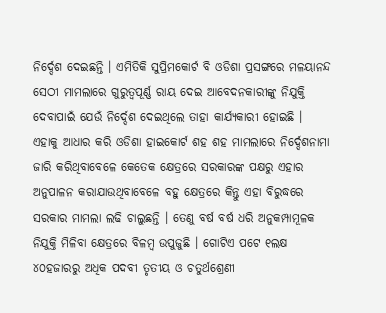ନିର୍ଦ୍ଦେଶ ଦେଇଛନ୍ତି । ଏମିତିକି ସୁପ୍ରିମକୋର୍ଟ ବି ଓଡିଶା ପ୍ରସଙ୍ଗରେ ମଳୟାନନ୍ଦ ସେଠୀ ମାମଲାରେ ଗୁରୁତ୍ୱପୂର୍ଣ୍ଣ ରାୟ ଦେଇ ଆବେଦନକାରୀଙ୍କୁ ନିଯୁକ୍ତି ଦେବାପାଇଁ ଯେଉଁ ନିର୍ଦ୍ଦେଶ ଦେଇଥିଲେ ତାହା କାର୍ଯ୍ୟକାରୀ ହୋଇଛି ।
ଏହାକୁ ଆଧାର କରି ଓଡିଶା ହାଇକୋର୍ଟ ଶହ ଶହ ମାମଲାରେ ନିର୍ଦ୍ଦେଶନାମା ଜାରି କରିଥିବାବେଳେ କେତେକ କ୍ଷେତ୍ରରେ ସରକାରଙ୍କ ପକ୍ଷରୁ ଏହାର ଅନୁପାଳନ କରାଯାଉଥିବାବେଳେ ବହୁ କ୍ଷେତ୍ରରେ କିନ୍ତୁ ଏହା ବିରୁଦ୍ଧରେ ସରକାର ମାମଲା ଲଢି ଚାଲୁଛନ୍ତି । ତେଣୁ ବର୍ଷ ବର୍ଷ ଧରି ଅନୁକମ୍ପାମୂଳକ ନିଯୁକ୍ତି ମିଳିବା କ୍ଷେତ୍ରରେ ବିଳମ୍ବ ଉପୁଜୁଛି । ଗୋଟିଏ ପଟେ ୧ଲକ୍ଷ ୪୦ହଜାରରୁ ଅଧିକ ପଦବୀ ତୃତୀୟ ଓ ଚତୁର୍ଥଶ୍ରେଣୀ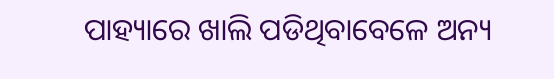ପାହ୍ୟାରେ ଖାଲି ପଡିଥିବାବେଳେ ଅନ୍ୟ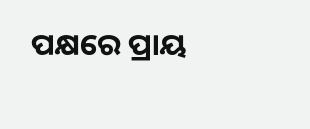ପକ୍ଷରେ ପ୍ରାୟ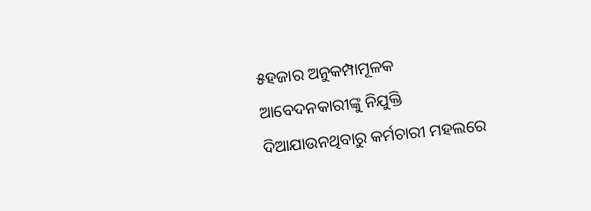୫ହଜାର ଅନୁକମ୍ପାମୂଳକ ଆବେଦନକାରୀଙ୍କୁ ନିଯୁକ୍ତି ଦିଆଯାଉନଥିବାରୁ କର୍ମଚାରୀ ମହଲରେ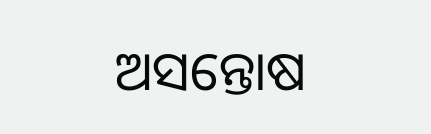ଅସନ୍ତୋଷ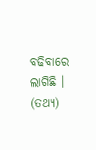ବଢିବାରେ ଲାଗିଛି । (ତଥ୍ୟ)